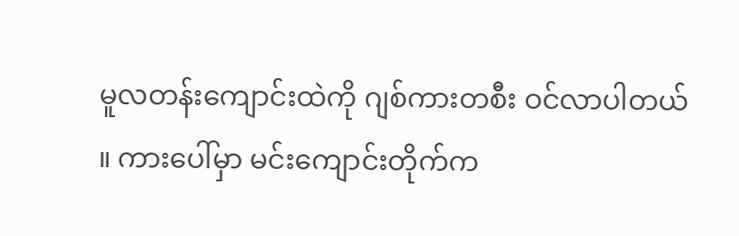မူလတန်းကျောင်းထဲကို ဂျစ်ကားတစီး ဝင်လာပါတယ် ။ ကားပေါ်မှာ မင်းကျောင်းတိုက်က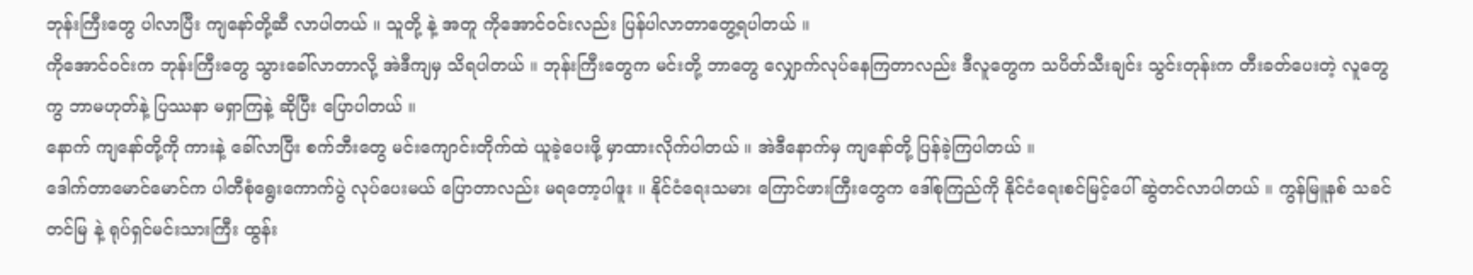ဘုန်းကြီးတွေ ပါလာပြီး ကျနော်တို့ဆီ လာပါတယ် ။ သူတို့ နဲ့ အတူ ကိုအောင်ဝင်းလည်း ပြန်ပါလာတာတွေ့ရပါတယ် ။
ကိုအောင်ဝင်းက ဘုန်းကြီးတွေ သွားခေါ်လာတာလို့ အဲဒီကျမှ သိရပါတယ် ။ ဘုန်းကြီးတွေက မင်းတို့ ဘာတွေ လျှောက်လုပ်နေကြတာလည်း ဒီလူတွေက သပိတ်သီးချင်း သွင်းတုန်းက တီးခတ်ပေးတဲ့ လူတွေကွ ဘာမဟုတ်နဲ့ ပြဿနာ မရှာကြနဲ့ ဆိုပြီး ပြောပါတယ် ။
နောက် ကျနော်တို့ကို ကားနဲ့ ခေါ်လာပြီး စက်ဘီးတွေ မင်းကျောင်းတိုက်ထဲ ယူခဲ့ပေးဖို့ မှာထားလိုက်ပါတယ် ။ အဲဒီနောက်မှ ကျနော်တို့ ပြန်ခဲ့ကြပါတယ် ။
ဒေါက်တာမောင်မောင်က ပါတီစုံရွေးကောက်ပွဲ လုပ်ပေးမယ် ပြောတာလည်း မရတော့ပါဖူး ။ နိုင်ငံရေးသမား ကြောင်ဖားကြီးတွေက ဒေါ်စုကြည်ကို နိုင်ငံရေးစင်မြင့်ပေါ် ဆွဲတင်လာပါတယ် ။ ကွန်မြူနစ် သခင်တင်မြ နဲ့ ရုပ်ရှင်မင်းသားကြီး ထွန်း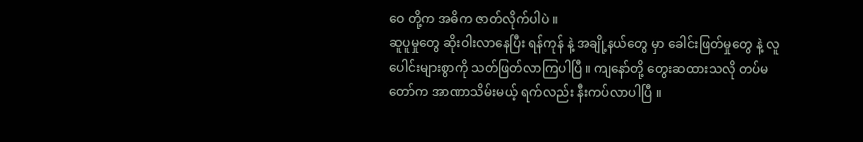ဝေ တို့က အဓိက ဇာတ်လိုက်ပါပဲ ။
ဆူပူမှုတွေ ဆိုးဝါးလာနေပြီး ရန်ကုန် နဲ့ အချို့နယ်တွေ မှာ ခေါင်းဖြတ်မှုတွေ နဲ့ လူပေါင်းများစွာကို သတ်ဖြတ်လာကြပါပြီ ။ ကျနော်တို့ တွေးဆထားသလို တပ်မတော်က အာဏာသိမ်းမယ့် ရက်လည်း နီးကပ်လာပါပြီ ။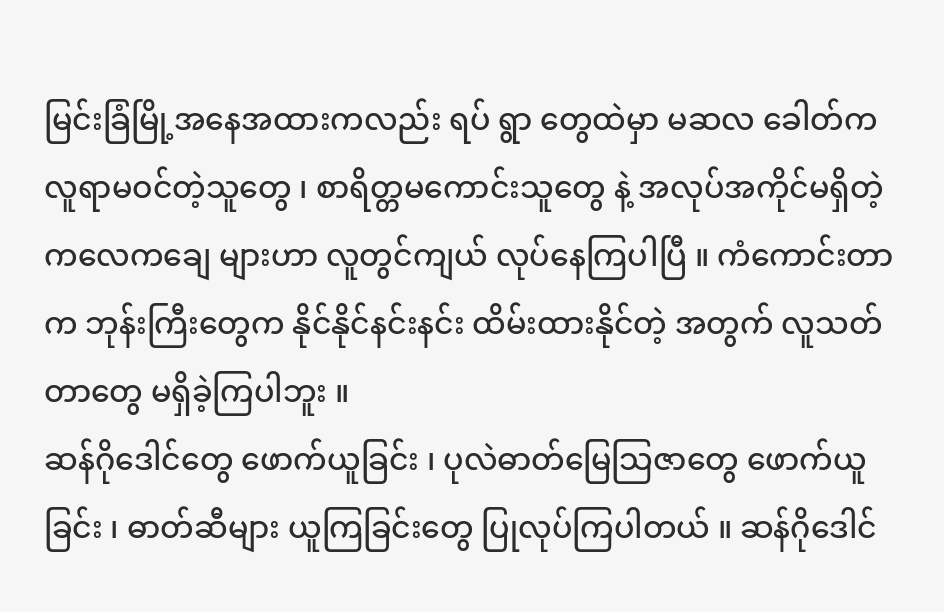မြင်းခြံမြို့အနေအထားကလည်း ရပ် ရွာ တွေထဲမှာ မဆလ ခေါတ်က လူရာမဝင်တဲ့သူတွေ ၊ စာရိတ္တမကောင်းသူတွေ နဲ့ အလုပ်အကိုင်မရှိတဲ့ ကလေကချေ များဟာ လူတွင်ကျယ် လုပ်နေကြပါပြီ ။ ကံကောင်းတာက ဘုန်းကြီးတွေက နိုင်နိုင်နင်းနင်း ထိမ်းထားနိုင်တဲ့ အတွက် လူသတ်တာတွေ မရှိခဲ့ကြပါဘူး ။
ဆန်ဂိုဒေါင်တွေ ဖောက်ယူခြင်း ၊ ပုလဲဓာတ်မြေသြဇာတွေ ဖောက်ယူခြင်း ၊ ဓာတ်ဆီများ ယူကြခြင်းတွေ ပြုလုပ်ကြပါတယ် ။ ဆန်ဂိုဒေါင်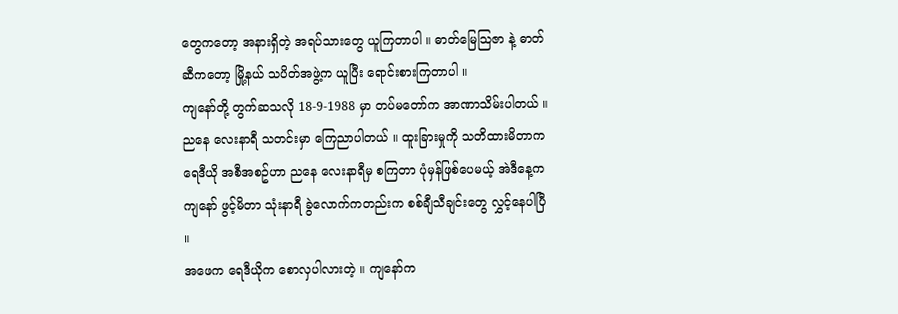တွေကတော့ အနားရှိတဲ့ အရပ်သားတွေ ယူကြတာပါ ။ ဓာတ်မြေသြဇာ နဲ့ ဓာတ်ဆီကတော့ မြို့နယ် သပိတ်အဖွဲ့က ယူပြီး ရောင်းစားကြတာပါ ။
ကျနော်တို့ တွက်ဆသလို 18-9-1988 မှာ တပ်မတော်က အာဏာသိမ်းပါတယ် ။ ညနေ လေးနာရီ သတင်းမှာ ကြေညာပါတယ် ။ ထူးခြားမှုကို သတိထားမိတာက ရေဒီယို အစီအစဥ်ဟာ ညနေ လေးနာရီမှ စကြတာ ပုံမှန်ဖြစ်ပေမယ့် အဲဒီနေ့က ကျနော် ဖွင့်မိတာ သုံးနာရီ ခွဲလောက်ကတည်းက စစ်ချီသီချင်းတွေ လွှင့်နေပါပြီ ။
အဖေက ရေဒီယိုက စောလှပါလားတဲ့ ။ ကျနော်က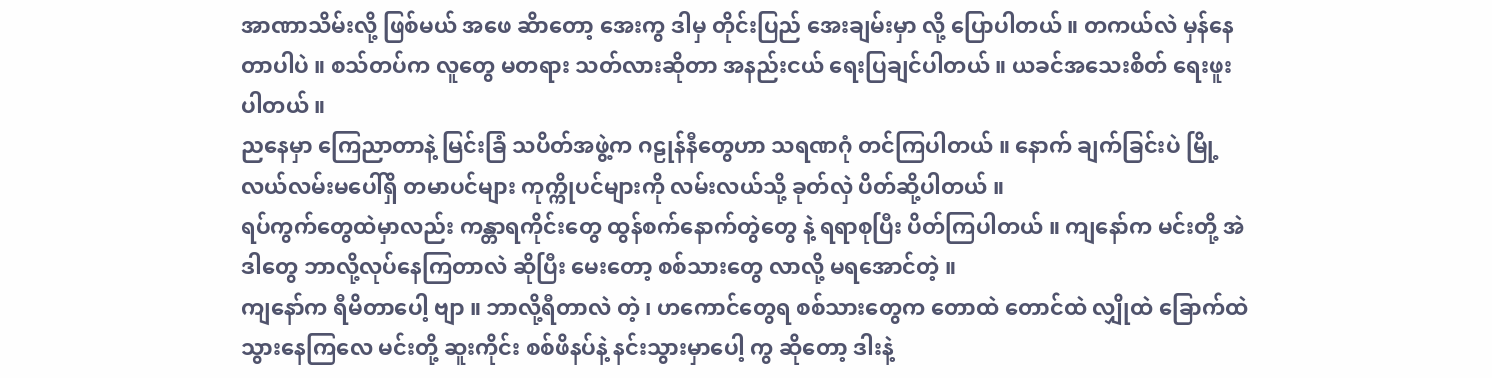အာဏာသိမ်းလို့ ဖြစ်မယ် အဖေ ဆိာတော့ အေးကွ ဒါမှ တိုင်းပြည် အေးချမ်းမှာ လို့ ပြောပါတယ် ။ တကယ်လဲ မှန်နေတာပါပဲ ။ စသ်တပ်က လူတွေ မတရား သတ်လားဆိုတာ အနည်းငယ် ရေးပြချင်ပါတယ် ။ ယခင်အသေးစိတ် ရေးဖူးပါတယ် ။
ညနေမှာ ကြေညာတာနဲ့ မြင်းခြံ သပိတ်အဖွဲ့က ဂဠုန်နီတွေဟာ သရဏဂုံ တင်ကြပါတယ် ။ နောက် ချက်ခြင်းပဲ မြို့လယ်လမ်းမပေါ်ရှိ တမာပင်များ ကုက္ကိုပင်များကို လမ်းလယ်သို့ ခုတ်လှဲ ပိတ်ဆို့ပါတယ် ။
ရပ်ကွက်တွေထဲမှာလည်း ကန္တာရကိုင်းတွေ ထွန်စက်နောက်တွဲတွေ နဲ့ ရရာစုပြီး ပိတ်ကြပါတယ် ။ ကျနော်က မင်းတို့ အဲဒါတွေ ဘာလို့လုပ်နေကြတာလဲ ဆိုပြီး မေးတော့ စစ်သားတွေ လာလို့ မရအောင်တဲ့ ။
ကျနော်က ရီမိတာပေါ့ ဗျာ ။ ဘာလို့ရီတာလဲ တဲ့ ၊ ဟကောင်တွေရ စစ်သားတွေက တောထဲ တောင်ထဲ လျှိုထဲ ခြောက်ထဲ သွားနေကြလေ မင်းတို့ ဆူးကိုင်း စစ်ဖိနပ်နဲ့ နင်းသွားမှာပေါ့ ကွ ဆိုတော့ ဒါးနဲ့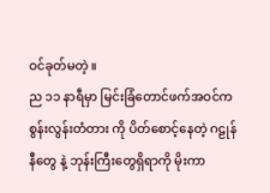ဝင်ခုတ်မတဲ့ ။
ည ၁၁ နာရီမှာ မြင်းခြံတောင်ဖက်အဝင်က စွန်းလွန်းတံတား ကို ပိတ်စောင့်နေတဲ့ ဂဠုန်နီတွေ နဲ့ ဘုန်းကြီးတွေရှိရာကို မိုးကာ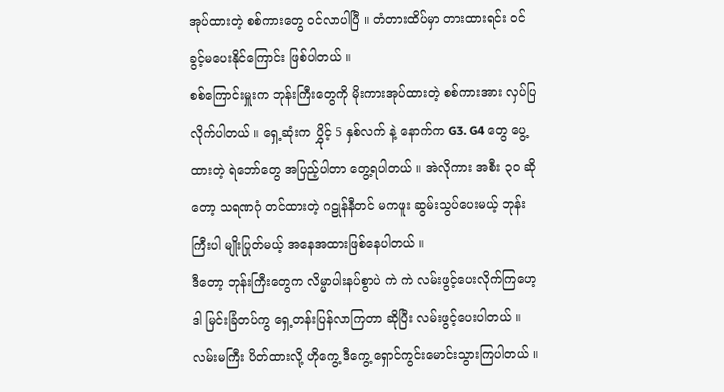အုပ်ထားတဲ့ စစ်ကားတွေ ဝင်လာပါပြီ ။ တံတားထိပ်မှာ တားထားရင်း ဝင်ခွင့်မပေးနိုင်ကြောင်း ဖြစ်ပါတယ် ။
စစ်ကြောင်းမှူးက ဘုန်းကြီးတွေကို မိုးကားအုပ်ထားတဲ့ စစ်ကားအား လှပ်ပြလိုက်ပါတယ် ။ ရှေ့ဆုံးက ပွှိုင့် 5 နှစ်လက် နဲ့ နောက်က G3. G4 တွေ ပွေ့ထားတဲ့ ရဲဘော်တွေ အပြည့်ပါတာ တွေ့ရပါတယ် ။ အဲလိုကား အစီး ၃၀ ဆိုတော့ သရဏဂုံ တင်ထားတဲ့ ဂဠုန်နီတင် မကဖူး ဆွမ်းသွပ်ပေးမယ့် ဘုန်းကြီးပါ မျိုးပြုတ်မယ့် အနေအထားဖြစ်နေပါတယ် ။
ဒီတော့ ဘုန်းကြီးတွေက လိမ္မာပါးနပ်စွာပဲ ကဲ ကဲ လမ်းဖွင့်ပေးလိုက်ကြဟေ့ ဒါ မြင်းခြံတပ်ကွ ရှေ့တန်းပြန်လာကြတာ ဆိုပြီး လမ်းဖွင့်ပေးပါတယ် ။ လမ်းမကြီး ပိတ်ထားလို့ ဟိုကွေ့ ဒီကွေ့ ရှောင်ကွင်းမောင်းသွားကြပါတယ် ။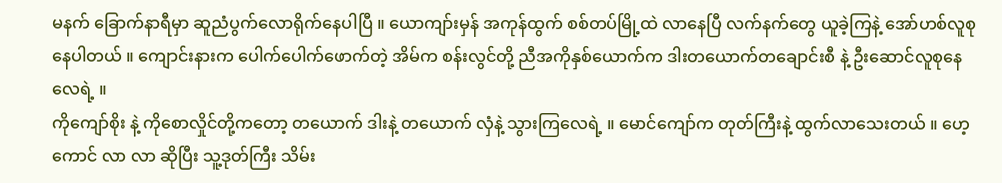မနက် ခြောက်နာရီမှာ ဆူညံပွက်လောရိုက်နေပါပြီ ။ ယောကျာ်းမှန် အကုန်ထွက် စစ်တပ်မြို့ထဲ လာနေပြီ လက်နက်တွေ ယူခဲ့ကြနဲ့ အော်ဟစ်လူစုနေပါတယ် ။ ကျောင်းနားက ပေါက်ပေါက်ဖောက်တဲ့ အိမ်က စန်းလွင်တို့ ညီအကိုနှစ်ယောက်က ဒါးတယောက်တချောင်းစီ နဲ့ ဦးဆောင်လူစုနေလေရဲ့ ။
ကိုကျော်စိုး နဲ့ ကိုစောလှိုင်တို့ကတော့ တယောက် ဒါးနဲ့ တယောက် လှံနဲ့ သွားကြလေရဲ့ ။ မောင်ကျော်က တုတ်ကြီးနဲ့ ထွက်လာသေးတယ် ။ ဟေ့ကောင် လာ လာ ဆိုပြီး သူ့ဒုတ်ကြီး သိမ်း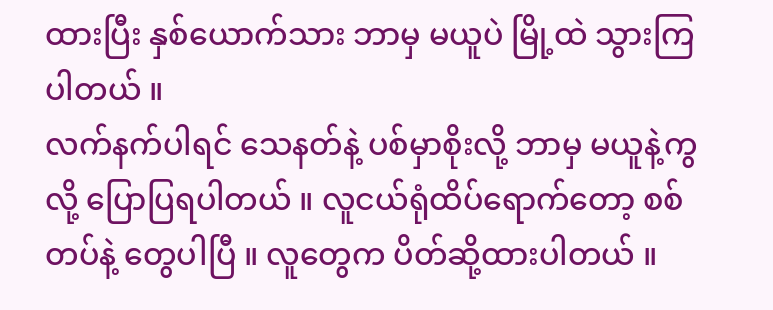ထားပြီး နှစ်ယောက်သား ဘာမှ မယူပဲ မြို့ထဲ သွားကြပါတယ် ။
လက်နက်ပါရင် သေနတ်နဲ့ ပစ်မှာစိုးလို့ ဘာမှ မယူနဲ့ကွလို့ ပြောပြရပါတယ် ။ လူငယ်ရုံထိပ်ရောက်တော့ စစ်တပ်နဲ့ တွေပါပြီ ။ လူတွေက ပိတ်ဆို့ထားပါတယ် ။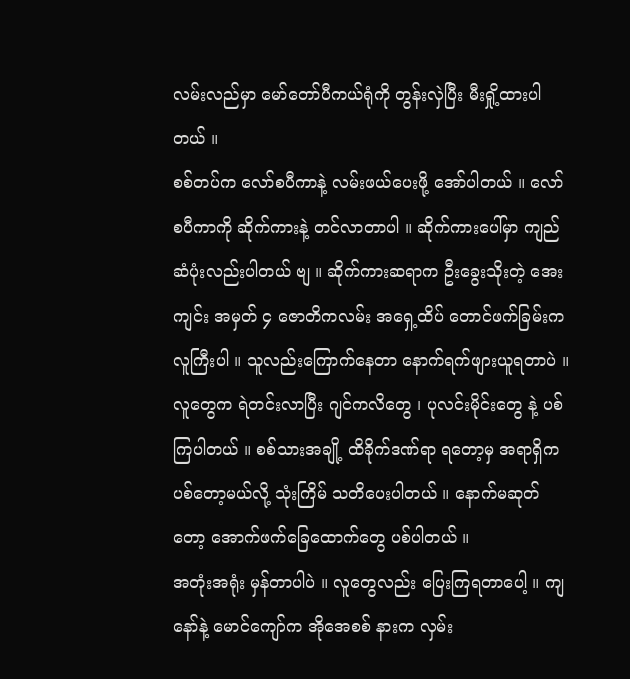လမ်းလည်မှာ မော်တော်ပီကယ်ရုံကို တွန်းလှဲပြီး မီးရှို့ထားပါတယ် ။
စစ်တပ်က လော်စပီကာနဲ့ လမ်းဖယ်ပေးဖို့ အော်ပါတယ် ။ လော်စပီကာကို ဆိုက်ကားနဲ့ တင်လာတာပါ ။ ဆိုက်ကားပေါ်မှာ ကျည်ဆံပုံးလည်းပါတယ် ဗျ ။ ဆိုက်ကားဆရာက ဦးခွေးသိုးတဲ့ အေးကျင်း အမှတ် ၄ ဇောတိကလမ်း အရှေ့ထိပ် တောင်ဖက်ခြမ်းက လူကြီးပါ ။ သူလည်းကြောက်နေတာ နောက်ရက်ဖျားယူရတာပဲ ။
လူတွေက ရဲတင်းလာပြီး ဂျင်ကလိတွေ ၊ ပုလင်းမိုင်းတွေ နဲ့ ပစ်ကြပါတယ် ။ စစ်သားအချို့ ထိခိုက်ဒဏ်ရာ ရတော့မှ အရာရှိက ပစ်တော့မယ်လို့ သုံးကြိမ် သတိပေးပါတယ် ။ နောက်မဆုတ်တော့ အောက်ဖက်ခြေထောက်တွေ ပစ်ပါတယ် ။
အတုံးအရုံး မှန်တာပါပဲ ။ လူတွေလည်း ပြေးကြရတာပေါ့ ။ ကျနော်နဲ့ မောင်ကျော်က အိုအေစစ် နားက လှမ်း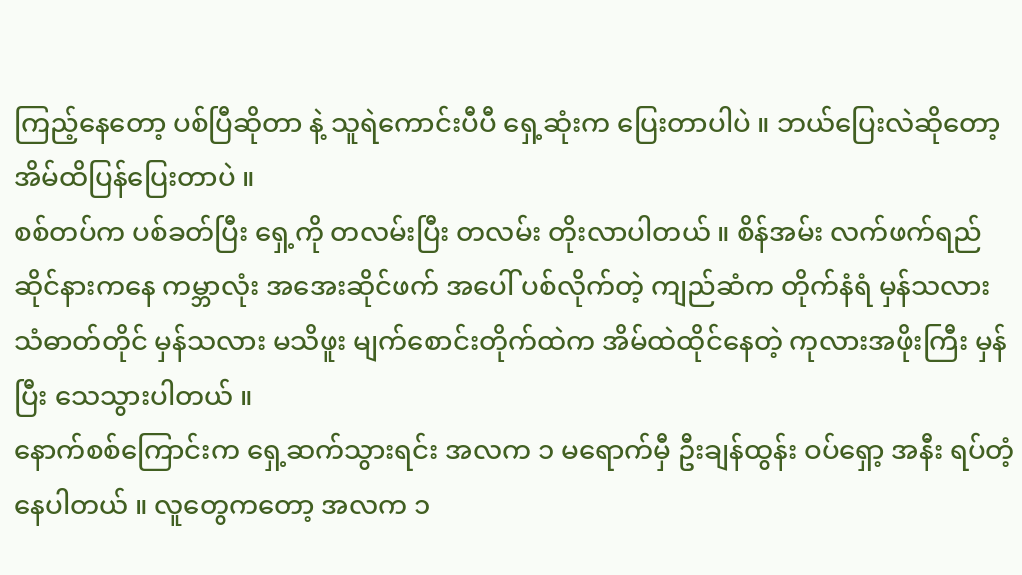ကြည့်နေတော့ ပစ်ပြီဆိုတာ နဲ့ သူရဲကောင်းပီပီ ရှေ့ဆုံးက ပြေးတာပါပဲ ။ ဘယ်ပြေးလဲဆိုတော့ အိမ်ထိပြန်ပြေးတာပဲ ။
စစ်တပ်က ပစ်ခတ်ပြီး ရှေ့ကို တလမ်းပြီး တလမ်း တိုးလာပါတယ် ။ စိန်အမ်း လက်ဖက်ရည်ဆိုင်နားကနေ ကမ္ဘာလုံး အအေးဆိုင်ဖက် အပေါ် ပစ်လိုက်တဲ့ ကျည်ဆံက တိုက်နံရံ မှန်သလား သံဓာတ်တိုင် မှန်သလား မသိဖူး မျက်စောင်းတိုက်ထဲက အိမ်ထဲထိုင်နေတဲ့ ကုလားအဖိုးကြီး မှန်ပြီး သေသွားပါတယ် ။
နောက်စစ်ကြောင်းက ရှေ့ဆက်သွားရင်း အလက ၁ မရောက်မှီ ဦးချန်ထွန်း ဝပ်ရှော့ အနီး ရပ်တံ့နေပါတယ် ။ လူတွေကတော့ အလက ၁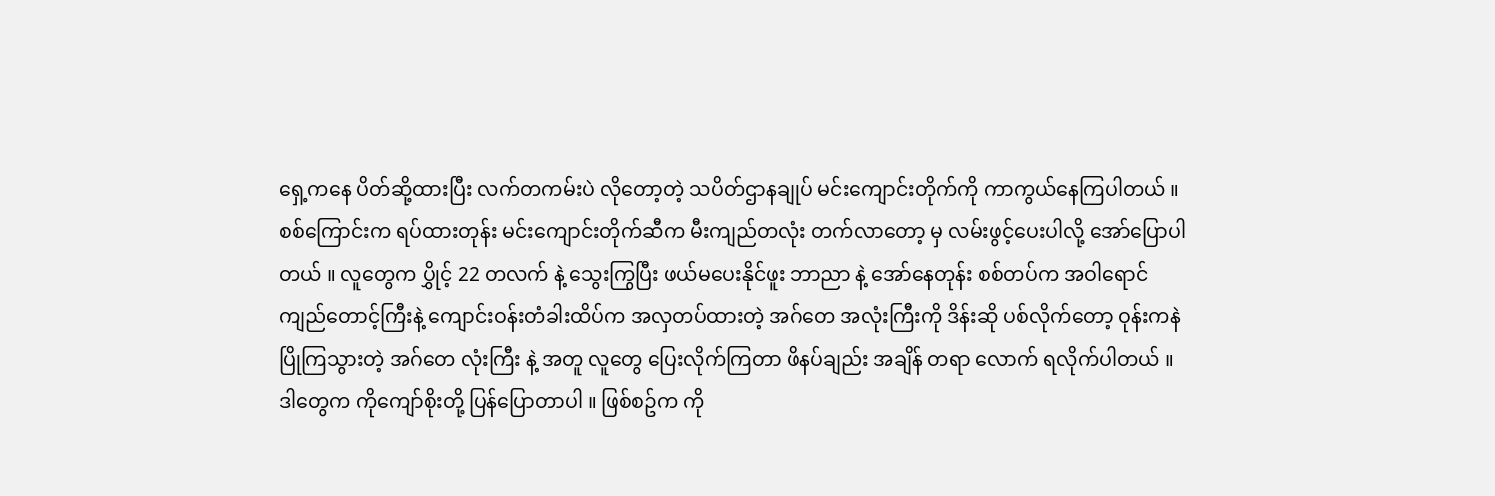ရှေ့ကနေ ပိတ်ဆို့ထားပြီး လက်တကမ်းပဲ လိုတော့တဲ့ သပိတ်ဌာနချုပ် မင်းကျောင်းတိုက်ကို ကာကွယ်နေကြပါတယ် ။
စစ်ကြောင်းက ရပ်ထားတုန်း မင်းကျောင်းတိုက်ဆီက မီးကျည်တလုံး တက်လာတော့ မှ လမ်းဖွင့်ပေးပါလို့ အော်ပြောပါတယ် ။ လူတွေက ပွှိုင့် 22 တလက် နဲ့ သွေးကြွပြီး ဖယ်မပေးနိုင်ဖူး ဘာညာ နဲ့ အော်နေတုန်း စစ်တပ်က အဝါရောင် ကျည်တောင့်ကြီးနဲ့ ကျောင်းဝန်းတံခါးထိပ်က အလှတပ်ထားတဲ့ အဂ်တေ အလုံးကြီးကို ဒိန်းဆို ပစ်လိုက်တော့ ဝုန်းကနဲ ပြိုကြသွားတဲ့ အဂ်တေ လုံးကြီး နဲ့ အတူ လူတွေ ပြေးလိုက်ကြတာ ဖိနပ်ချည်း အချိန် တရာ လောက် ရလိုက်ပါတယ် ။
ဒါတွေက ကိုကျော်စိုးတို့ ပြန်ပြောတာပါ ။ ဖြစ်စဥ်က ကို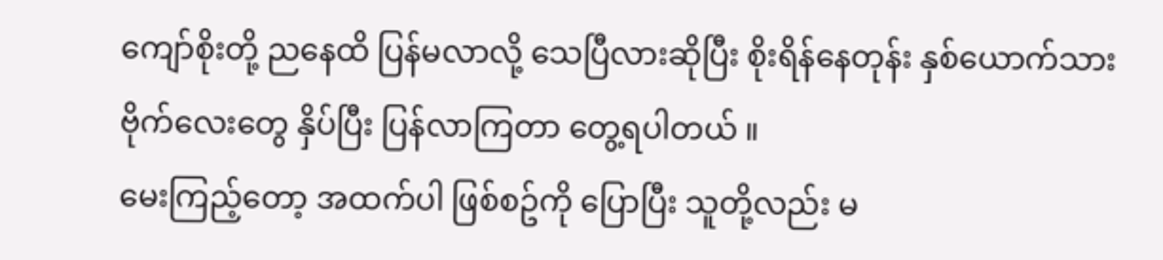ကျော်စိုးတို့ ညနေထိ ပြန်မလာလို့ သေပြီလားဆိုပြီး စိုးရိန်နေတုန်း နှစ်ယောက်သား ဗိုက်လေးတွေ နှိပ်ပြီး ပြန်လာကြတာ တွေ့ရပါတယ် ။
မေးကြည့်တော့ အထက်ပါ ဖြစ်စဥ်ကို ပြောပြီး သူတို့လည်း မ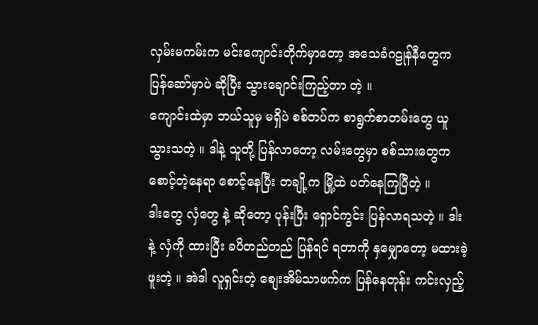လှမ်းမကမ်းက မင်းကျောင်းတိုက်မှာတော့ အသေခံဂဠုန်နီတွေက ပြန်ဆော်မှာပဲ ဆိုပြီး သွားချောင်းကြည့်တာ တဲ့ ။
ကျောင်းထဲမှာ ဘယ်သူမှ မရှိပဲ စစ်တပ်က စာရွက်စာတမ်းတွေ ယူသွားသတဲ့ ။ ဒါနဲ့ သူတို့ ပြန်လာတော့ လမ်းတွေမှာ စစ်သားတွေက စောင့်တဲ့နေရာ စောင့်နေပြီး တချို့က မြို့ထဲ ပတ်နေကြပြီတဲ့ ။
ဒါးတွေ လှံတွေ နဲ့ ဆိုတော့ ပုန်းပြီး ရှောင်ကွင်း ပြန်လာရသတဲ့ ။ ဒါး နဲ့ လှံကို ထားပြီး ခပိတည်တည် ပြန်ရင် ရတာကို နှမျှောတော့ မထားခဲ့ဖူးတဲ့ ။ အဲဒါ လူရှင်းတဲ့ စျေးအိမ်သာဖက်က ပြန်နေတုန်း ကင်းလှည့်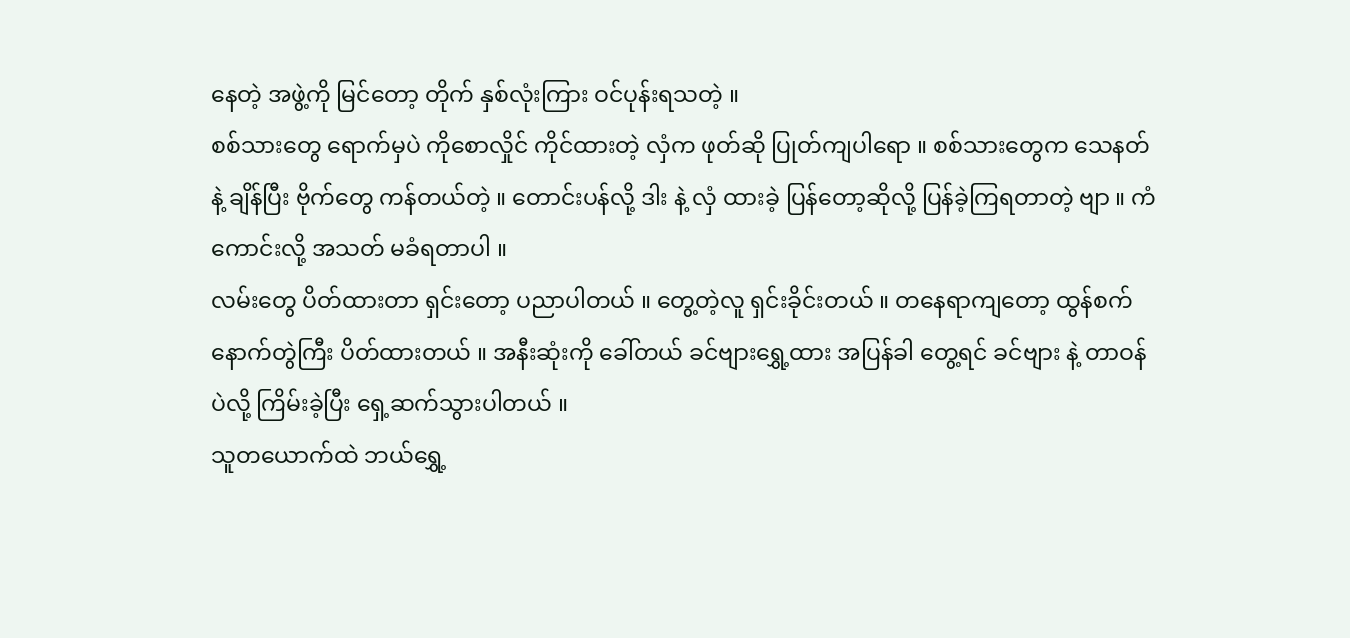နေတဲ့ အဖွဲ့ကို မြင်တော့ တိုက် နှစ်လုံးကြား ဝင်ပုန်းရသတဲ့ ။
စစ်သားတွေ ရောက်မှပဲ ကိုစောလှိုင် ကိုင်ထားတဲ့ လှံက ဖုတ်ဆို ပြုတ်ကျပါရော ။ စစ်သားတွေက သေနတ်နဲ့ ချိန်ပြီး ဗိုက်တွေ ကန်တယ်တဲ့ ။ တောင်းပန်လို့ ဒါး နဲ့ လှံ ထားခဲ့ ပြန်တော့ဆိုလို့ ပြန်ခဲ့ကြရတာတဲ့ ဗျာ ။ ကံကောင်းလို့ အသတ် မခံရတာပါ ။
လမ်းတွေ ပိတ်ထားတာ ရှင်းတော့ ပညာပါတယ် ။ တွေ့တဲ့လူ ရှင်းခိုင်းတယ် ။ တနေရာကျတော့ ထွန်စက်နောက်တွဲကြီး ပိတ်ထားတယ် ။ အနီးဆုံးကို ခေါ်တယ် ခင်ဗျားရွှေ့ထား အပြန်ခါ တွေ့ရင် ခင်ဗျား နဲ့ တာဝန်ပဲလို့ ကြိမ်းခဲ့ပြီး ရှေ့ဆက်သွားပါတယ် ။
သူတယောက်ထဲ ဘယ်ရွှေ့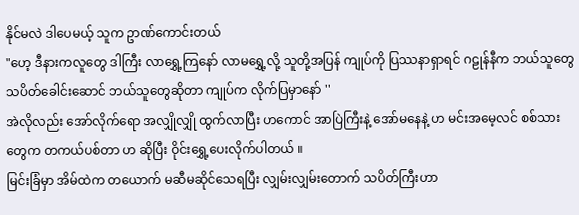နိုင်မလဲ ဒါပေမယ့် သူက ဥာဏ်ကောင်းတယ်
"ဟေ့ ဒီနားကလူတွေ ဒါကြီး လာရွှေ့ကြနော် လာမရွှေ့လို့ သူတို့အပြန် ကျုပ်ကို ပြဿနာရှာရင် ဂဠုန်နီက ဘယ်သူတွေ သပိတ်ခေါင်းဆောင် ဘယ်သူတွေဆိုတာ ကျုပ်က လိုက်ပြမှာနော် ''
အဲလိုလည်း အော်လိုက်ရော အလျှိုလျှို ထွက်လာပြီး ဟကောင် အာပြဲကြီးနဲ့ အော်မနေနဲ့ ဟ မင်းအမေ့လင် စစ်သားတွေက တကယ်ပစ်တာ ဟ ဆိုပြီး ဝိုင်းရွှေ့ပေးလိုက်ပါတယ် ။
မြင်းခြံမှာ အိမ်ထဲက တယောက် မဆီမဆိုင်သေရပြီး လျှမ်းလျှမ်းတောက် သပိတ်ကြီးဟာ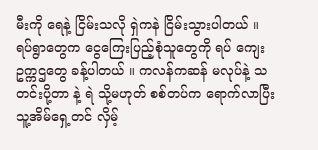မီးကို ရေနဲ့ ငြိမ်းသလို ရှဲကနဲ ငြိမ်းသွားပါတယ် ။
ရပ်ရွာတွေက ငွေကြေးပြည့်စုံသူတွေကို ရပ် ကျေး ဥက္ကဌတွေ ခန့်ပါတယ် ။ ကလန်ကဆန် မလုပ်နဲ့ သတင်းပို့တာ နဲ့ ရဲ သို့မဟုတ် စစ်တပ်က ရောက်လာပြီး သူ့အိမ်ရှေ့တင် လှိမ့်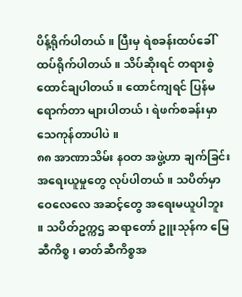ပိန့်ရိုက်ပါတယ် ။ ပြီးမှ ရဲစခန်းထပ်ခေါ် ထပ်ရိုက်ပါတယ် ။ သိပ်ဆိုးရင် တရားစွဲ ထောင်ချပါတယ် ။ ထောင်ကျရင် ပြန်မရောက်တာ များပါတယ် ၊ ရဲဖက်စခန်းမှာ သေကုန်တာပါပဲ ။
၈၈ အာဏာသိမ်း နဝတ အဖွဲ့ဟာ ချက်ခြင်း အရေးယူမှုတွေ လုပ်ပါတယ် ။ သပိတ်မှာ ဝေလေလေ အဆင့်တွေ အရေးမယူပါဘူး ။ သပိတ်ဥက္ကဌ ဆရာတော် ဥူးသုန်က မြေဆီကိစ္စ ၊ ဓာတ်ဆီကိစ္စအ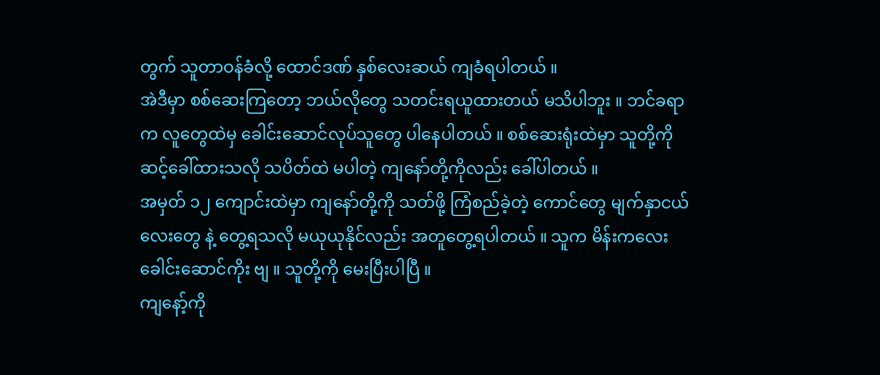တွက် သူတာဝန်ခံလို့ ထောင်ဒဏ် နှစ်လေးဆယ် ကျခံရပါတယ် ။
အဲဒီမှာ စစ်ဆေးကြတော့ ဘယ်လိုတွေ သတင်းရယူထားတယ် မသိပါဘူး ။ ဘင်ခရာက လူတွေထဲမှ ခေါင်းဆောင်လုပ်သူတွေ ပါနေပါတယ် ။ စစ်ဆေးရုံးထဲမှာ သူတို့ကို ဆင့်ခေါ်ထားသလို သပိတ်ထဲ မပါတဲ့ ကျနော်တို့ကိုလည်း ခေါ်ပါတယ် ။
အမှတ် ၁၂ ကျောင်းထဲမှာ ကျနော်တို့ကို သတ်ဖို့ ကြံစည်ခဲ့တဲ့ ကောင်တွေ မျက်နှာငယ်လေးတွေ နဲ့ တွေ့ရသလို မယုယုနိုင်လည်း အတူတွေ့ရပါတယ် ။ သူက မိန်းကလေး ခေါင်းဆောင်ကိုး ဗျ ။ သူတို့ကို မေးပြီးပါပြီ ။
ကျနော့်ကို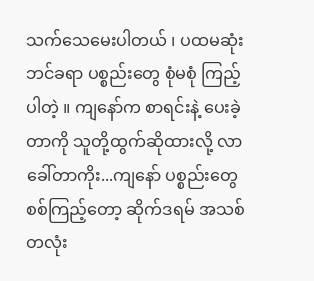သက်သေမေးပါတယ် ၊ ပထမဆုံး ဘင်ခရာ ပစ္စည်းတွေ စုံမစုံ ကြည့်ပါတဲ့ ။ ကျနော်က စာရင်းနဲ့ ပေးခဲ့တာကို သူတို့ထွက်ဆိုထားလို့ လာခေါ်တာကိုး...ကျနော် ပစ္စည်းတွေ စစ်ကြည့်တော့ ဆိုက်ဒရမ် အသစ်တလုံး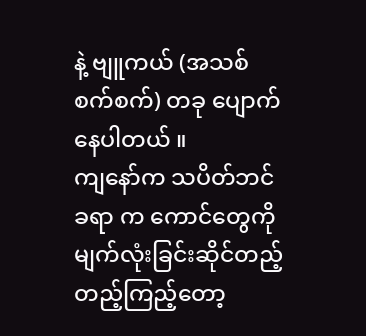နဲ့ ဗျူကယ် (အသစ်စက်စက်) တခု ပျောက်နေပါတယ် ။
ကျနော်က သပိတ်ဘင်ခရာ က ကောင်တွေကို မျက်လုံးခြင်းဆိုင်တည့်တည့်ကြည့်တော့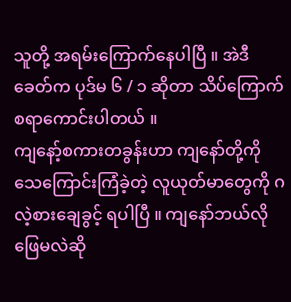သူတို့ အရမ်းကြောက်နေပါပြီ ။ အဲဒီခေတ်က ပုဒ်မ ၆ / ၁ ဆိုတာ သိပ်ကြောက်စရာကောင်းပါတယ် ။
ကျနော့်စကားတခွန်းဟာ ကျနော်တို့ကို သေကြောင်းကြံခဲ့တဲ့ လူယုတ်မာတွေကို ဂလဲ့စားချေခွင့် ရပါပြီ ။ ကျနော်ဘယ်လို ဖြေမလဲဆို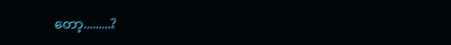တော့.........?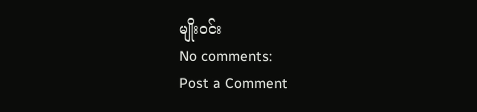မျိုးဝင်း
No comments:
Post a Comment